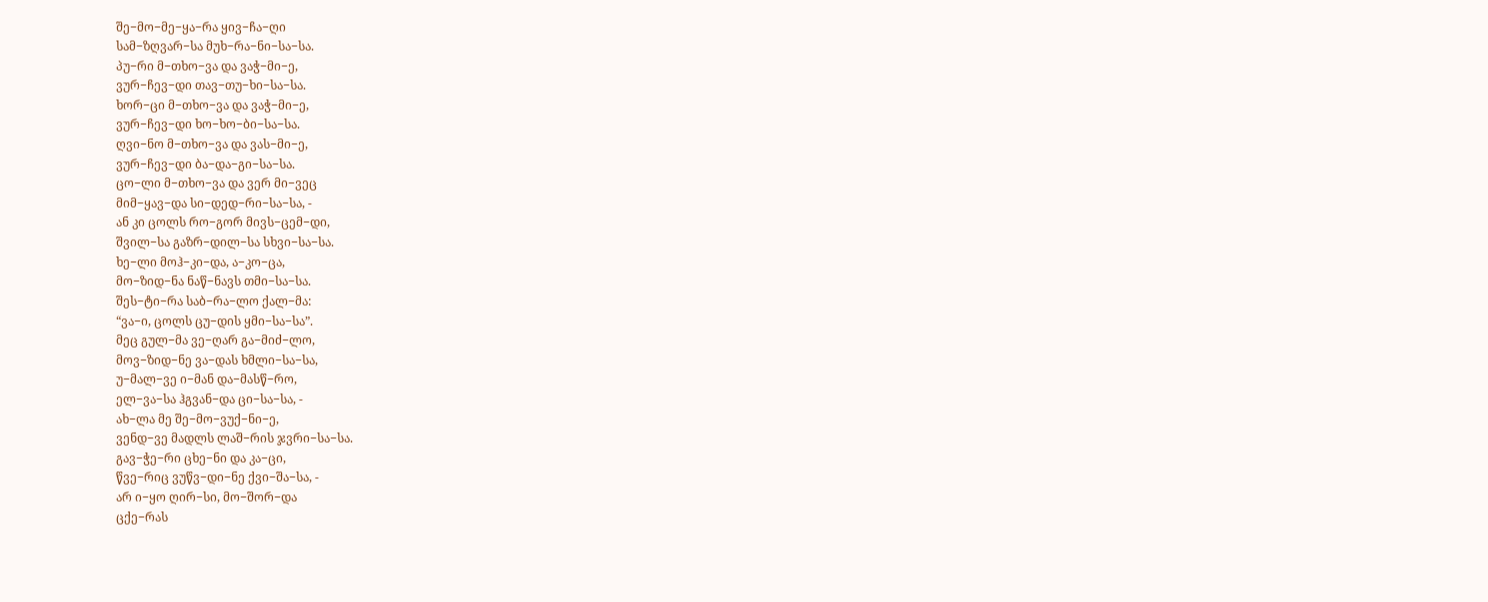შე−მო−მე−ყა−რა ყივ−ჩა−ღი
სამ−ზღვარ−სა მუხ−რა−ნი−სა−სა.
პუ−რი მ−თხო−ვა და ვაჭ−მი−ე,
ვურ−ჩევ−დი თავ−თუ−ხი−სა−სა.
ხორ−ცი მ−თხო−ვა და ვაჭ−მი−ე,
ვურ−ჩევ−დი ხო−ხო−ბი−სა−სა.
ღვი−ნო მ−თხო−ვა და ვას−მი−ე,
ვურ−ჩევ−დი ბა−და−გი−სა−სა.
ცო−ლი მ−თხო−ვა და ვერ მი−ვეც
მიმ−ყავ−და სი−დედ−რი−სა−სა, -
ან კი ცოლს რო−გორ მივს−ცემ−დი,
შვილ−სა გაზრ−დილ−სა სხვი−სა−სა.
ხე−ლი მოჰ−კი−და, ა−კო−ცა,
მო−ზიდ−ნა ნაწ−ნავს თმი−სა−სა.
შეს−ტი−რა საბ−რა−ლო ქალ−მა:
“ვა−ი, ცოლს ცუ−დის ყმი−სა−სა”.
მეც გულ−მა ვე−ღარ გა−მიძ−ლო,
მოვ−ზიდ−ნე ვა−დას ხმლი−სა−სა,
უ−მალ−ვე ი−მან და−მასწ−რო,
ელ−ვა−სა ჰგვან−და ცი−სა−სა, -
ახ−ლა მე შე−მო−ვუქ−ნი−ე,
ვენდ−ვე მადლს ლაშ−რის ჯვრი−სა−სა.
გავ−ჭე−რი ცხე−ნი და კა−ცი,
წვე−რიც ვუწვ−დი−ნე ქვი−შა−სა, -
არ ი−ყო ღირ−სი, მო−შორ−და
ცქე−რას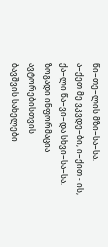წი−თე−ლის მზი−სა−სა.
ა−ქეთ მე ვკვდე−ბი, ი−ქით - ის,
ქა−ლი წა−ვი−და სხვი−სა−სა.
ზოგადი ინფორმაცია
ავტორებისთვის
ბავშვის სახელები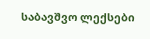საბავშვო ლექსები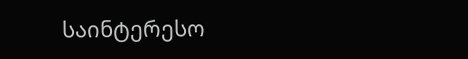საინტერესო